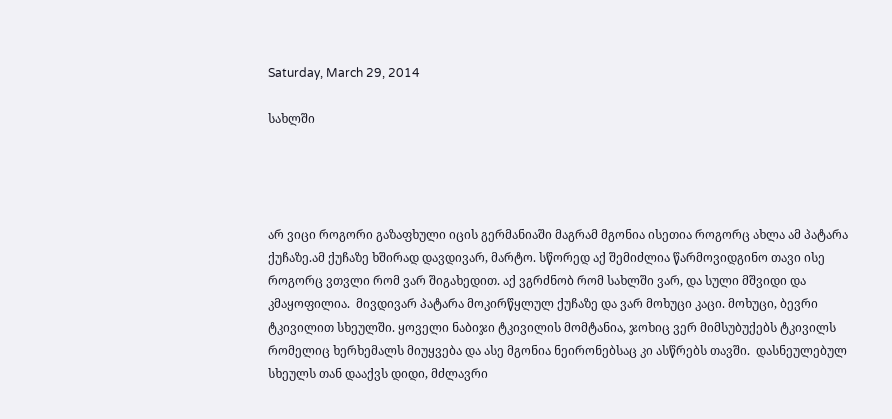Saturday, March 29, 2014

სახლში




არ ვიცი როგორი გაზაფხული იცის გერმანიაში მაგრამ მგონია ისეთია როგორც ახლა ამ პატარა ქუჩაზე.ამ ქუჩაზე ხშირად დავდივარ, მარტო. სწორედ აქ შემიძლია წარმოვიდგინო თავი ისე როგორც ვთვლი რომ ვარ შიგახედით. აქ ვგრძნობ რომ სახლში ვარ, და სული მშვიდი და კმაყოფილია.  მივდივარ პატარა მოკირწყლულ ქუჩაზე და ვარ მოხუცი კაცი. მოხუცი, ბევრი ტკივილით სხეულში. ყოველი ნაბიჯი ტკივილის მომტანია, ჯოხიც ვერ მიმსუბუქებს ტკივილს რომელიც ხერხემალს მიუყვება და ასე მგონია ნეირონებსაც კი ასწრებს თავში.  დასნეულებულ სხეულს თან დააქვს დიდი, მძლავრი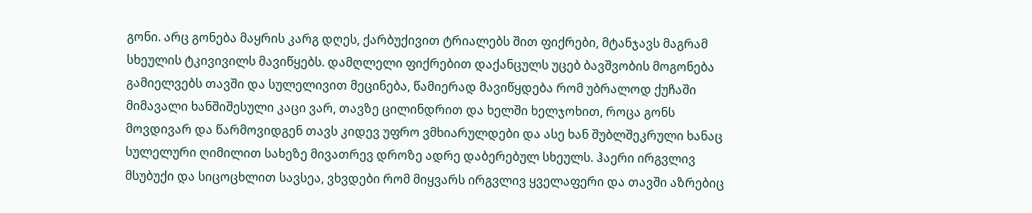გონი. არც გონება მაყრის კარგ დღეს, ქარბუქივით ტრიალებს შით ფიქრები, მტანჯავს მაგრამ სხეულის ტკივივილს მავიწყებს. დამღლელი ფიქრებით დაქანცულს უცებ ბავშვობის მოგონება გამიელვებს თავში და სულელივით მეცინება, წამიერად მავიწყდება რომ უბრალოდ ქუჩაში მიმავალი ხანშიშესული კაცი ვარ, თავზე ცილინდრით და ხელში ხელჯოხით, როცა გონს მოვდივარ და წარმოვიდგენ თავს კიდევ უფრო ვმხიარულდები და ასე ხან შუბლშეკრული ხანაც სულელური ღიმილით სახეზე მივათრევ დროზე ადრე დაბერებულ სხეულს. ჰაერი ირგვლივ მსუბუქი და სიცოცხლით სავსეა, ვხვდები რომ მიყვარს ირგვლივ ყველაფერი და თავში აზრებიც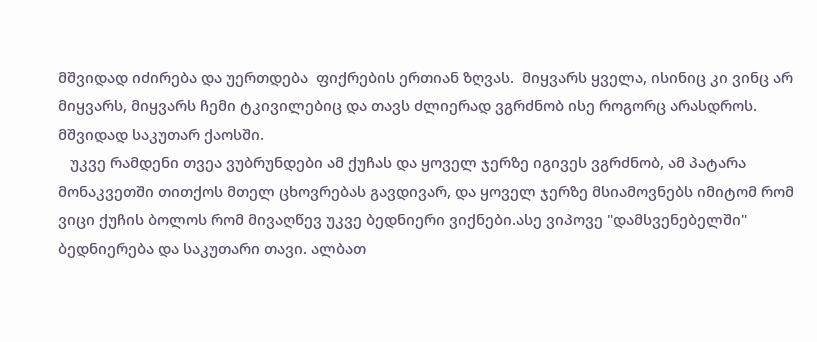მშვიდად იძირება და უერთდება  ფიქრების ერთიან ზღვას.  მიყვარს ყველა, ისინიც კი ვინც არ მიყვარს, მიყვარს ჩემი ტკივილებიც და თავს ძლიერად ვგრძნობ ისე როგორც არასდროს. მშვიდად საკუთარ ქაოსში.
   უკვე რამდენი თვეა ვუბრუნდები ამ ქუჩას და ყოველ ჯერზე იგივეს ვგრძნობ, ამ პატარა მონაკვეთში თითქოს მთელ ცხოვრებას გავდივარ, და ყოველ ჯერზე მსიამოვნებს იმიტომ რომ ვიცი ქუჩის ბოლოს რომ მივაღწევ უკვე ბედნიერი ვიქნები.ასე ვიპოვე "დამსვენებელში" ბედნიერება და საკუთარი თავი. ალბათ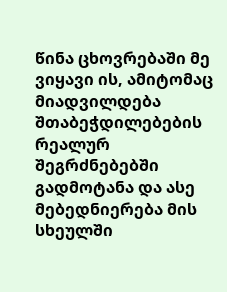წინა ცხოვრებაში მე ვიყავი ის, ამიტომაც მიადვილდება შთაბეჭდილებების რეალურ შეგრძნებებში გადმოტანა და ასე მებედნიერება მის სხეულში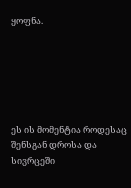ყოფნა.






ეს ის მომენტია როდესაც შენსგან დროსა და სივრცეში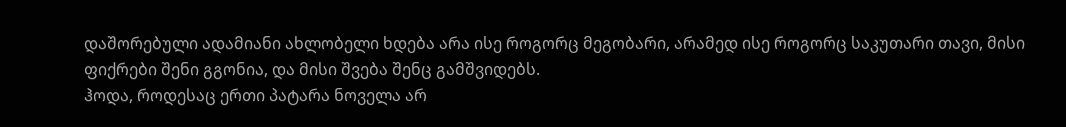დაშორებული ადამიანი ახლობელი ხდება არა ისე როგორც მეგობარი, არამედ ისე როგორც საკუთარი თავი, მისი ფიქრები შენი გგონია, და მისი შვება შენც გამშვიდებს.
ჰოდა, როდესაც ერთი პატარა ნოველა არ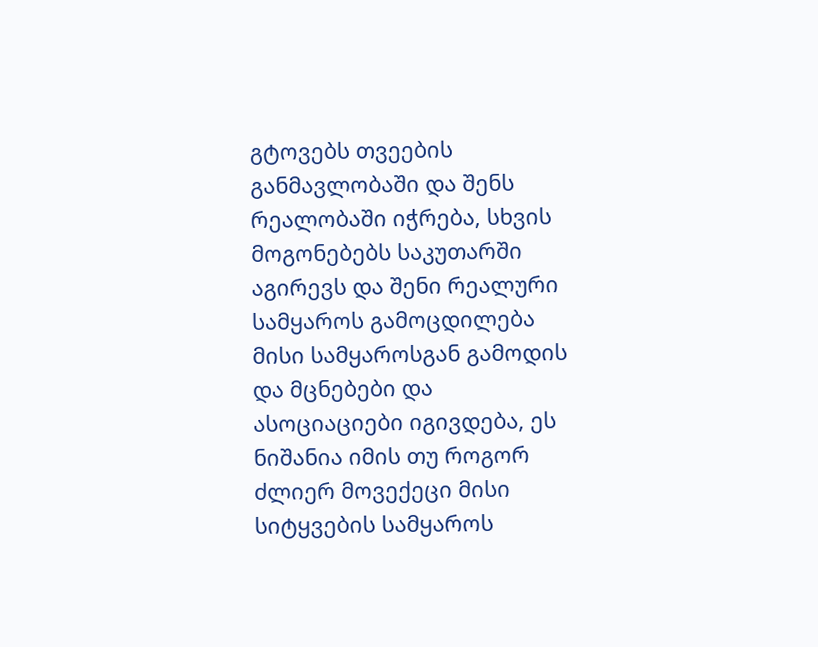გტოვებს თვეების განმავლობაში და შენს რეალობაში იჭრება, სხვის მოგონებებს საკუთარში აგირევს და შენი რეალური სამყაროს გამოცდილება მისი სამყაროსგან გამოდის და მცნებები და ასოციაციები იგივდება, ეს ნიშანია იმის თუ როგორ ძლიერ მოვექეცი მისი სიტყვების სამყაროს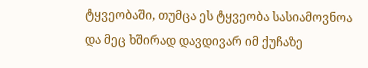ტყვეობაში, თუმცა ეს ტყვეობა სასიამოვნოა და მეც ხშირად დავდივარ იმ ქუჩაზე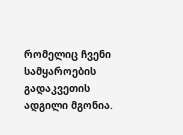რომელიც ჩვენი სამყაროების გადაკვეთის ადგილი მგონია.